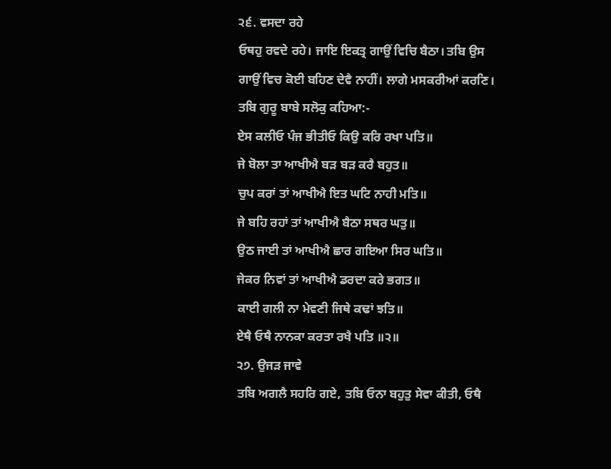੨੬. ਵਸਦਾ ਰਹੇ
ਓਥਹੁ ਰਵਦੇ ਰਹੇ। ਜਾਇ ਇਕਤ੍ਰ ਗਾਉਂ ਵਿਚਿ ਬੈਠਾ। ਤਬਿ ਉਸ ਗਾਉਂ ਵਿਚ ਕੋਈ ਬਹਿਣ ਦੇਵੈ ਨਾਹੀਂ। ਲਾਗੇ ਮਸਕਰੀਆਂ ਕਰਣਿ। ਤਬਿ ਗੁਰੂ ਬਾਬੇ ਸਲੋਕੁ ਕਹਿਆ:-
ਏਸ ਕਲੀਓ ਪੰਜ ਭੀਤੀਓ ਕਿਉ ਕਰਿ ਰਖਾ ਪਤਿ॥
ਜੇ ਬੋਲਾ ਤਾ ਆਖੀਐ ਬੜ ਬੜ ਕਰੈ ਬਹੁਤ॥
ਚੁਪ ਕਰਾਂ ਤਾਂ ਆਖੀਐ ਇਤ ਘਟਿ ਨਾਹੀ ਮਤਿ॥
ਜੇ ਬਹਿ ਰਹਾਂ ਤਾਂ ਆਖੀਐ ਬੈਠਾ ਸਥਰ ਘਤੁ॥
ਉਠ ਜਾਈ ਤਾਂ ਆਖੀਐ ਛਾਰ ਗਇਆ ਸਿਰ ਘਤਿ॥
ਜੇਕਰ ਨਿਵਾਂ ਤਾਂ ਆਖੀਐ ਡਰਦਾ ਕਰੇ ਭਗਤ॥
ਕਾਈ ਗਲੀ ਨਾ ਮੇਵਣੀ ਜਿਥੇ ਕਢਾਂ ਝਤਿ॥
ਏਥੈ ਓਥੈ ਨਾਨਕਾ ਕਰਤਾ ਰਖੈ ਪਤਿ ॥੨॥
੨੭. ਉਜੜ ਜਾਵੇ
ਤਬਿ ਅਗਲੈ ਸਹਰਿ ਗਏ, ਤਬਿ ਓਨਾ ਬਹੁਤੁ ਸੇਵਾ ਕੀਤੀ, ਓਥੈ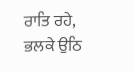ਰਾਤਿ ਰਹੇ, ਭਲਕੇ ਉਠਿ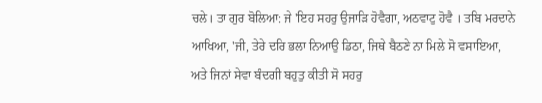ਚਲੇ। ਤਾ ਗੁਰ ਬੋਲਿਆ: ਜੇ 'ਇਹ ਸਹਰੁ ਉਜਾੜਿ ਹੋਵੈਗਾ, ਅਠਵਾਟੁ ਹੋਵੈ । ਤਬਿ ਮਰਦਾਨੇ ਆਖਿਆ, 'ਜੀ, ਤੇਰੇ ਦਰਿ ਭਲਾ ਨਿਆਉ ਡਿਠਾ, ਜਿਥੇ ਬੈਠਣੇ ਨਾ ਮਿਲੇ ਸੋ ਵਸਾਇਆ, ਅਤੇ ਜਿਨਾਂ ਸੇਵਾ ਬੰਦਗੀ ਬਹੁਤੁ ਕੀਤੀ ਸੋ ਸਹਰੁ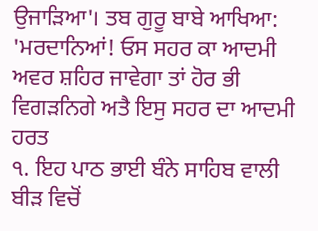ਉਜਾੜਿਆ'। ਤਬ ਗੁਰੂ ਬਾਬੇ ਆਖਿਆ: 'ਮਰਦਾਨਿਆਂ! ਓਸ ਸਹਰ ਕਾ ਆਦਮੀ ਅਵਰ ਸ਼ਹਿਰ ਜਾਵੇਗਾ ਤਾਂ ਹੋਰ ਭੀ ਵਿਗੜਨਿਗੇ ਅਤੈ ਇਸੁ ਸਹਰ ਦਾ ਆਦਮੀ ਹਰਤ
੧. ਇਹ ਪਾਠ ਭਾਈ ਬੰਨੇ ਸਾਹਿਬ ਵਾਲੀ ਬੀੜ ਵਿਚੋਂ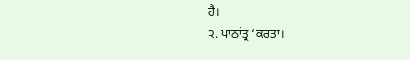ਹੈ।
੨. ਪਾਠਾਂਤ੍ਰ ‘ਕਰਤਾ।